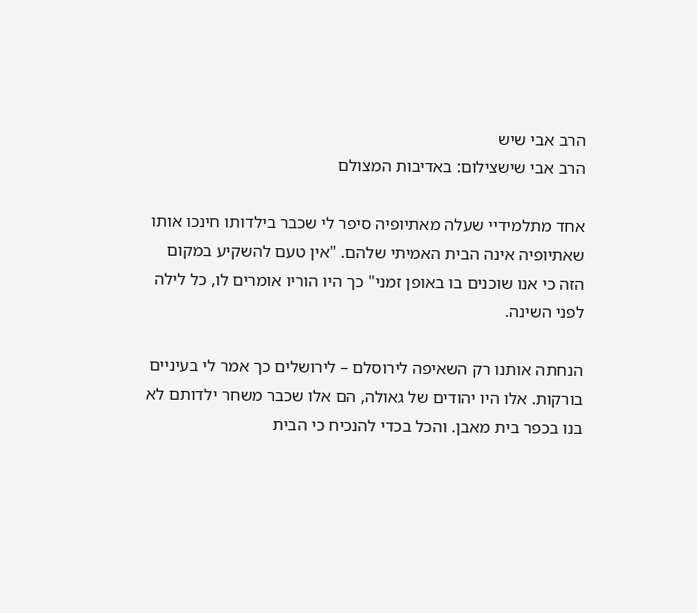הרב אבי שיש
הרב אבי שישצילום: באדיבות המצולם

אחד מתלמידיי שעלה מאתיופיה סיפר לי שכבר בילדותו חינכו אותו שאתיופיה אינה הבית האמיתי שלהם. "אין טעם להשקיע במקום הזה כי אנו שוכנים בו באופן זמני" כך היו הוריו אומרים לו, כל לילה לפני השינה.

הנחתה אותנו רק השאיפה לירוסלם – לירושלים כך אמר לי בעיניים בורקות. אלו היו יהודים של גאולה, הם אלו שכבר משחר ילדותם לא בנו בכפר בית מאבן. והכל בכדי להנכיח כי הבית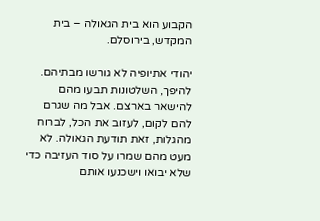הקבוע הוא בית הגאולה – בית המקדש, בירוסלם.

יהודי אתיופיה לא גורשו מבתיהם. להיפך, השלטונות תבעו מהם להישאר בארצם. אבל מה שגרם להם לקום, לעזוב את הכל, לברוח מהגלות, זאת תודעת הגאולה. לא מעט מהם שמרו על סוד העזיבה כדי שלא יבואו וישכנעו אותם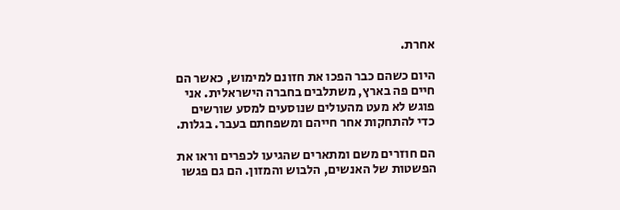אחרת.

היום כשהם כבר הפכו את חזונם למימוש, כאשר הם חיים פה בארץ, משתלבים בחברה הישראלית. אני פוגש לא מעט מהעולים שנוסעים למסע שורשים כדי להתחקות אחר חייהם ומשפחתם בעבר. בגלות.

הם חוזרים משם ומתארים שהגיעו לכפרים וראו את הפשטות של האנשים, הלבוש והמזון. הם גם פגשו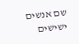שם אנשים ישישים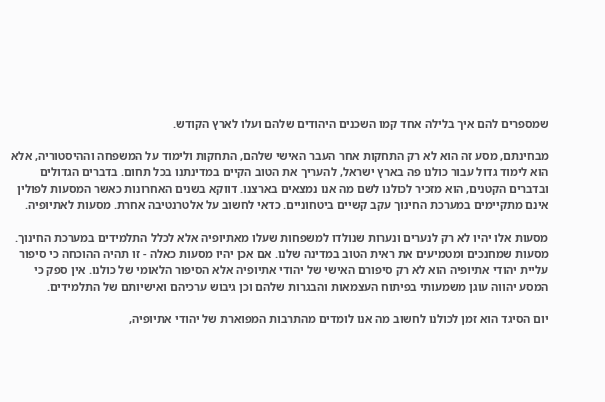שמספרים להם איך בלילה אחד קמו השכנים היהודים שלהם ועלו לארץ הקודש.

מבחינתם, מסע זה הוא לא רק התחקות אחר העבר האישי שלהם, התחקות ולימוד על המשפחה וההיסטוריה, אלא הוא לימוד גדול עבור כולנו פה בארץ ישראל, להעריך את הטוב הקיים במדינתנו בכל תחום. בדברים הגדולים ובדברים הקטנים, הוא מזכיר לכולנו לשם מה אנו נמצאים בארצנו. דווקא בשנים האחרונות כאשר המסעות לפולין אינם מתקיימים במערכת החינוך עקב קשיים ביטחוניים. כדאי לחשוב על אלטרנטיבה אחרת. מסעות לאתיופיה.

מסעות אלו יהיו לא רק לנערים ונערות שנולדו למשפחות שעלו מאתיופיה אלא לכלל התלמידים במערכת החינוך. מסעות שמחנכים ומטמיעים את ראית הטוב במדינה שלנו. אם אכן יהיו מסעות כאלה - זו תהיה ההוכחה כי סיפור עליית יהודי אתיופיה הוא לא רק סיפורם האישי של יהודי אתיופיה אלא הסיפור הלאומי של כולנו. אין ספק כי המסע יהווה עוגן משמעותי בפיתוח העצמאות והבגרות שלהם וכן גיבוש ערכיהם ואישיותם של התלמידים.

יום הסיגד הוא זמן לכולנו לחשוב מה אנו לומדים מהתרבות המפוארת של יהודי אתיופיה,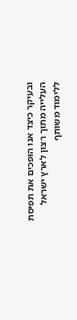ובעיקר כיצד אנו הופכים את תפיסת העלייה מתוך רצון לארץ ישראל ללימוד משותף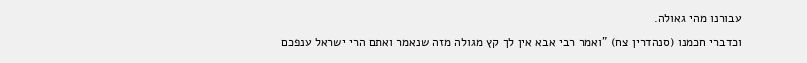עבורנו מהי גאולה.
וכדברי חכמנו (סנהדרין צח) "ואמר רבי אבא אין לך קץ מגולה מזה שנאמר ואתם הרי ישראל ענפכם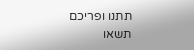תתנו ופריכם תשאו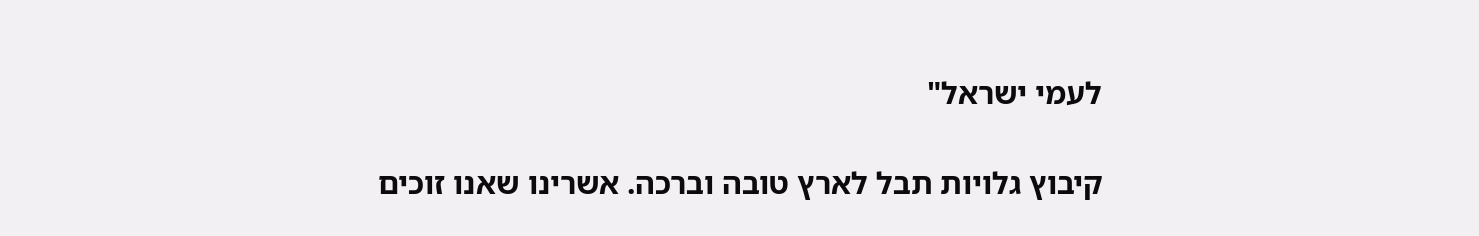לעמי ישראל"

קיבוץ גלויות תבל לארץ טובה וברכה. אשרינו שאנו זוכים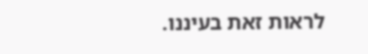לראות זאת בעיננו.